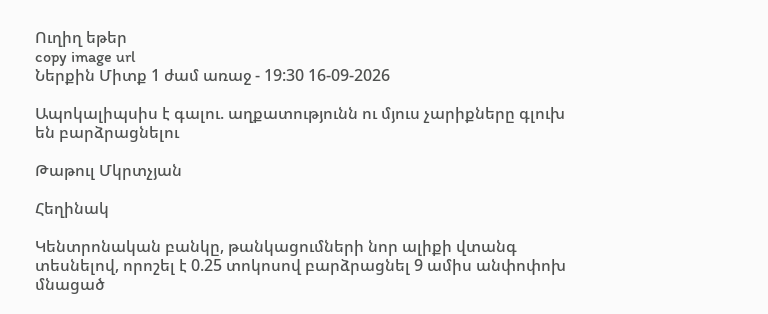Ուղիղ եթեր
copy image url
Ներքին Միտք 1 ժամ առաջ - 19:30 16-09-2026

Ապոկալիպսիս է գալու. աղքատությունն ու մյուս չարիքները գլուխ են բարձրացնելու

Թաթուլ Մկրտչյան

Հեղինակ

Կենտրոնական բանկը, թանկացումների նոր ալիքի վտանգ տեսնելով, որոշել է 0.25 տոկոսով բարձրացնել 9 ամիս անփոփոխ մնացած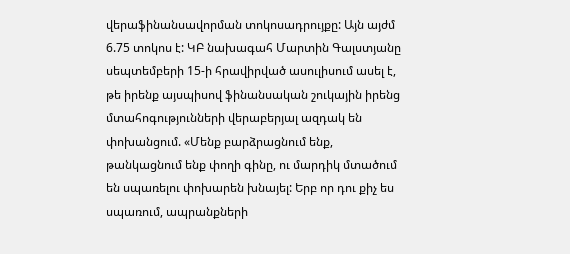վերաֆինանսավորման տոկոսադրույքը: Այն այժմ 6.75 տոկոս է: ԿԲ նախագահ Մարտին Գալստյանը սեպտեմբերի 15-ի հրավիրված ասուլիսում ասել է, թե իրենք այսպիսով ֆինանսական շուկային իրենց մտահոգությունների վերաբերյալ ազդակ են փոխանցում. «Մենք բարձրացնում ենք, թանկացնում ենք փողի գինը, ու մարդիկ մտածում են սպառելու փոխարեն խնայել: Երբ որ դու քիչ ես սպառում, ապրանքների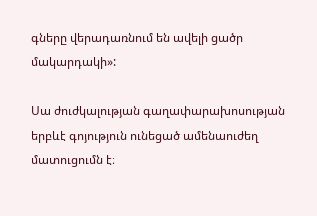գները վերադառնում են ավելի ցածր մակարդակի»:

Սա ժուժկալության գաղափարախոսության երբևէ գոյություն ունեցած ամենաուժեղ մատուցումն է։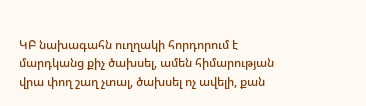ԿԲ նախագահն ուղղակի հորդորում է մարդկանց քիչ ծախսել, ամեն հիմարության վրա փող շաղ չտալ, ծախսել ոչ ավելի, քան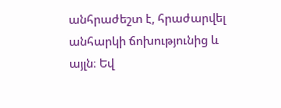անհրաժեշտ է, հրաժարվել անհարկի ճոխությունից և այլն։ Եվ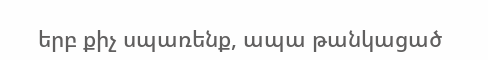երբ քիչ սպառենք, ապա թանկացած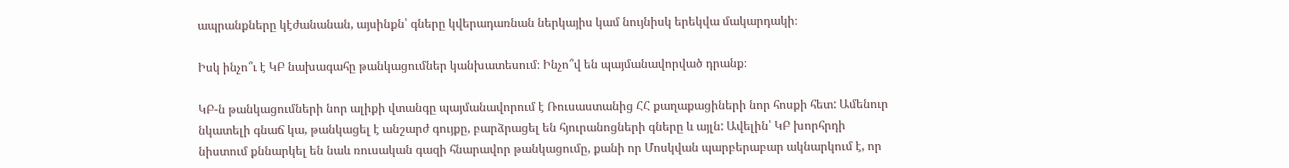ապրանքները կէժանանան, այսինքն՝ գները կվերադառնան ներկայիս կամ նույնիսկ երեկվա մակարդակի։

Իսկ ինչո՞ւ է ԿԲ նախագահը թանկացումներ կանխատեսում։ Ինչո՞վ են պայմանավորված դրանք։

ԿԲ-ն թանկացումների նոր ալիքի վտանգը պայմանավորում է Ռուսաստանից ՀՀ քաղաքացիների նոր հոսքի հետ: Ամենուր նկատելի գնաճ կա, թանկացել է անշարժ գույքը, բարձրացել են հյուրանոցների գները և այլն: Ավելին՝ ԿԲ խորհրդի նիստում քննարկել են նաև ռուսական գազի հնարավոր թանկացումը, քանի որ Մոսկվան պարբերաբար ակնարկում է, որ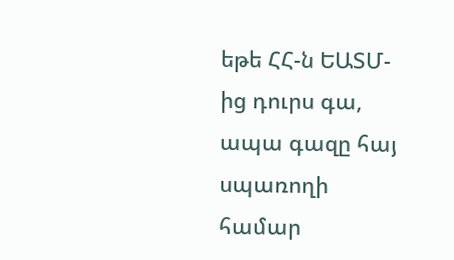եթե ՀՀ-ն ԵԱՏՄ-ից դուրս գա, ապա գազը հայ սպառողի համար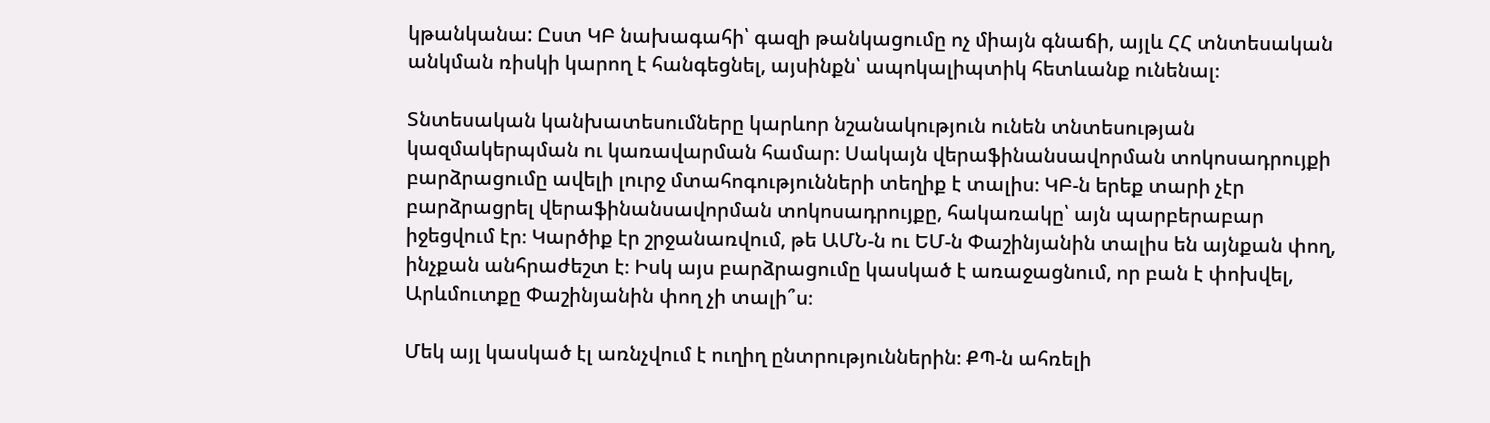կթանկանա: Ըստ ԿԲ նախագահի՝ գազի թանկացումը ոչ միայն գնաճի, այլև ՀՀ տնտեսական անկման ռիսկի կարող է հանգեցնել, այսինքն՝ ապոկալիպտիկ հետևանք ունենալ։

Տնտեսական կանխատեսումները կարևոր նշանակություն ունեն տնտեսության կազմակերպման ու կառավարման համար։ Սակայն վերաֆինանսավորման տոկոսադրույքի բարձրացումը ավելի լուրջ մտահոգությունների տեղիք է տալիս։ ԿԲ-ն երեք տարի չէր բարձրացրել վերաֆինանսավորման տոկոսադրույքը, հակառակը՝ այն պարբերաբար իջեցվում էր։ Կարծիք էր շրջանառվում, թե ԱՄՆ-ն ու ԵՄ-ն Փաշինյանին տալիս են այնքան փող, ինչքան անհրաժեշտ է։ Իսկ այս բարձրացումը կասկած է առաջացնում, որ բան է փոխվել, Արևմուտքը Փաշինյանին փող չի տալի՞ս։

Մեկ այլ կասկած էլ առնչվում է ուղիղ ընտրություններին։ ՔՊ-ն ահռելի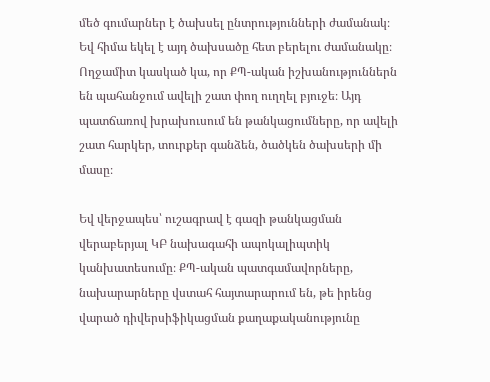մեծ գումարներ է ծախսել ընտրությունների ժամանակ։ Եվ հիմա եկել է այդ ծախսածը հետ բերելու ժամանակը։ Ողջամիտ կասկած կա, որ ՔՊ-ական իշխանություններն են պահանջում ավելի շատ փող ուղղել բյուջե։ Այդ պատճառով խրախուսում են թանկացումները, որ ավելի շատ հարկեր, տուրքեր գանձեն, ծածկեն ծախսերի մի մասը։

Եվ վերջապես՝ ուշագրավ է գազի թանկացման վերաբերյալ ԿԲ նախագահի ապոկալիպտիկ կանխատեսումը։ ՔՊ-ական պատգամավորները, նախարարները վստահ հայտարարում են, թե իրենց վարած դիվերսիֆիկացման քաղաքականությունը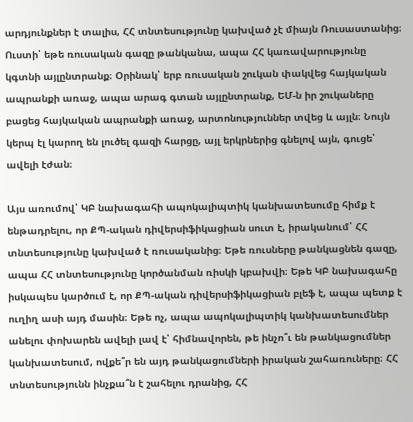արդյունքներ է տալիս, ՀՀ տնտեսությունը կախված չէ միայն Ռուսաստանից։ Ուստի՝ եթե ռուսական գազը թանկանա, ապա ՀՀ կառավարությունը կգտնի այլընտրանք։ Օրինակ՝ երբ ռուսական շուկան փակվեց հայկական ապրանքի առաջ, ապա արագ գտան այլընտրանք, ԵՄ-ն իր շուկաները բացեց հայկական ապրանքի առաջ, արտոնություններ տվեց և այլն։ Նույն կերպ էլ կարող են լուծել գազի հարցը, այլ երկրներից գնելով այն, գուցե՝ ավելի էժան։

Այս առումով՝ ԿԲ նախագահի ապոկալիպտիկ կանխատեսումը հիմք է ենթադրելու, որ ՔՊ-ական դիվերսիֆիկացիան սուտ է, իրականում՝ ՀՀ տնտեսությունը կախված է ռուսականից։ Եթե ռուսները թանկացնեն գազը, ապա ՀՀ տնտեսությունը կործանման ռիսկի կբախվի։ Եթե ԿԲ նախագահը իսկապես կարծում է, որ ՔՊ-ական դիվերսիֆիկացիան բլեֆ է, ապա պետք է ուղիղ ասի այդ մասին։ Եթե ոչ, ապա ապոկալիպտիկ կանխատեսումներ անելու փոխարեն ավելի լավ է՝ հիմնավորեն, թե ինչո՞ւ են թանկացումներ կանխատեսում, ովքե՞ր են այդ թանկացումների իրական շահառուները։ ՀՀ տնտեսությունն ինչքա՞ն է շահելու դրանից, ՀՀ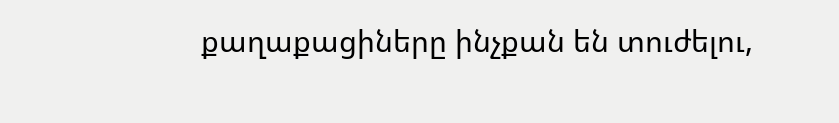քաղաքացիները ինչքան են տուժելու,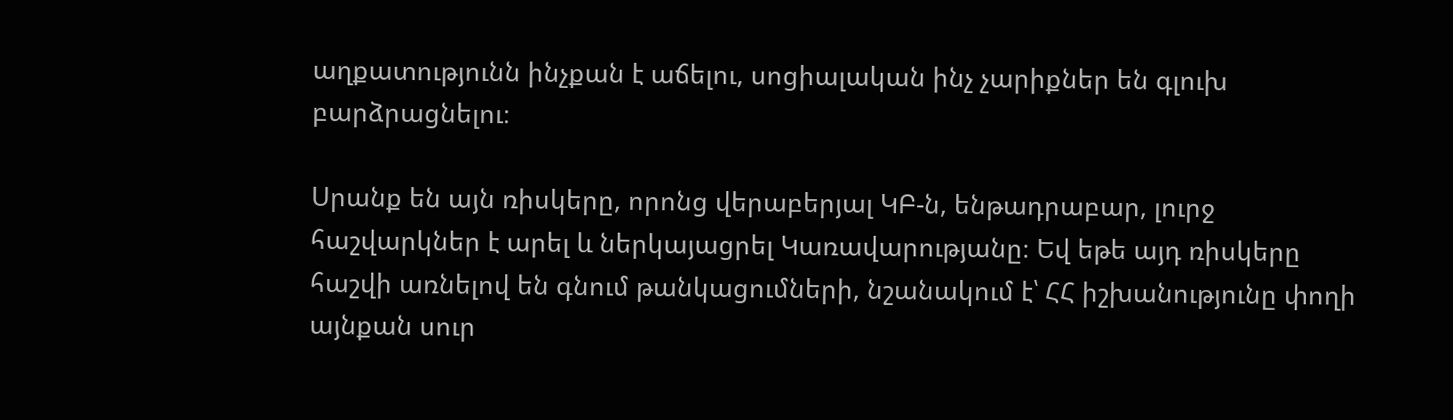աղքատությունն ինչքան է աճելու, սոցիալական ինչ չարիքներ են գլուխ բարձրացնելու։

Սրանք են այն ռիսկերը, որոնց վերաբերյալ ԿԲ-ն, ենթադրաբար, լուրջ հաշվարկներ է արել և ներկայացրել Կառավարությանը։ Եվ եթե այդ ռիսկերը հաշվի առնելով են գնում թանկացումների, նշանակում է՝ ՀՀ իշխանությունը փողի այնքան սուր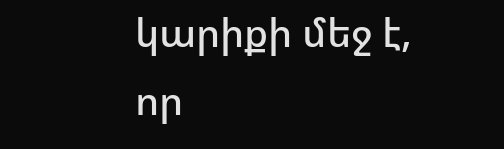կարիքի մեջ է, որ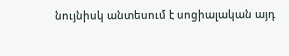նույնիսկ անտեսում է սոցիալական այդ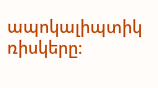ապոկալիպտիկ ռիսկերը։